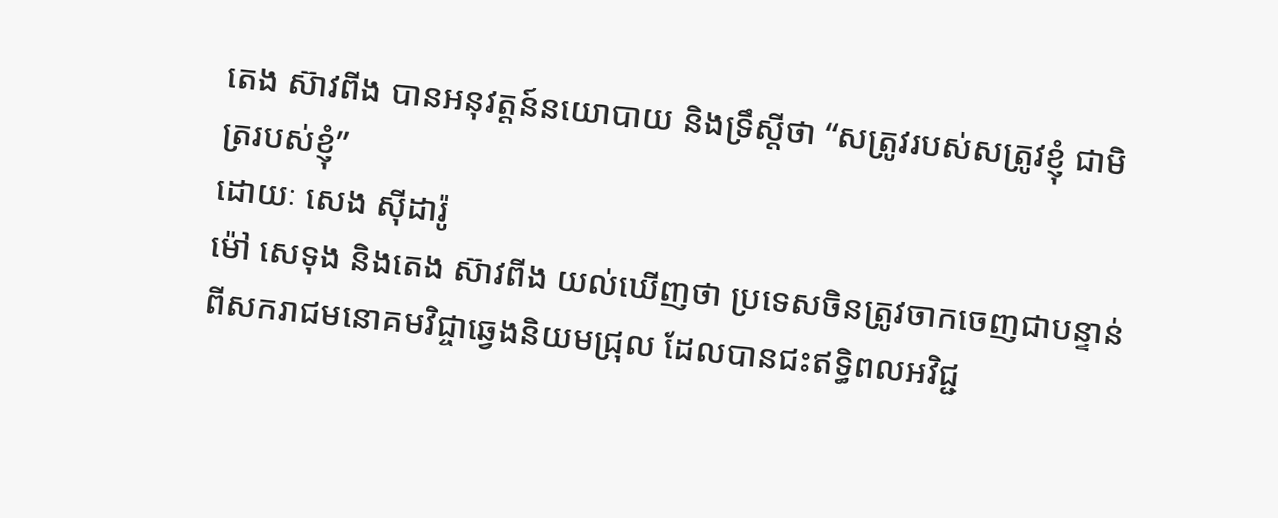តេង ស៊ាវពីង បានអនុវត្តន៍នយោបាយ និងទ្រឹស្តីថា “សត្រូវរបស់សត្រូវខ្ញុំ ជាមិត្ររបស់ខ្ញុំ”
ដោយៈ សេង ស៊ីដារ៉ូ
ម៉ៅ សេទុង និងតេង ស៊ាវពីង យល់ឃើញថា ប្រទេសចិនត្រូវចាកចេញជាបន្ទាន់ពីសករាជមនោគមវិជ្ចាឆ្វេងនិយមជ្រុល ដែលបានជះឥទ្ធិពលអវិជ្ជ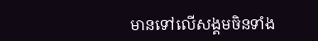មានទៅលើសង្គមចិនទាំង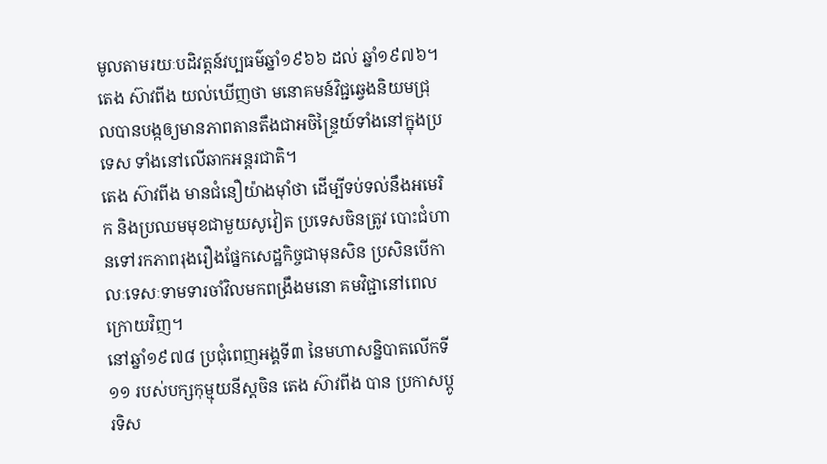មូលតាមរយៈបដិវត្តន៍វប្បធម៌ឆ្នាំ១៩៦៦ ដល់ ឆ្នាំ១៩៧៦។
តេង ស៊ាវពីង យល់ឃើញថា មនោគមន៍វិជ្ជឆ្វេងនិយមជ្រុលបានបង្កឲ្យមានភាពតានតឹងជាអចិន្ទ្រៃយ៍ទាំងនៅក្នុងប្រទេស ទាំងនៅលើឆាកអន្តរជាតិ។
តេង ស៊ាវពីង មានជំនឿយ៉ាងម៉ាំថា ដើម្បីទប់ទល់នឹងអមេរិក និងប្រឈមមុខជាមួយសូវៀត ប្រទេសចិនត្រូវ បោះជំហានទៅរកភាពរុងរឿងផ្នែកសេដ្ឋកិច្ចជាមុនសិន ប្រសិនបើកាលៈទេសៈទាមទារចាំវិលមកពង្រឹងមនោ គមវិជ្ជានៅពេលក្រោយវិញ។
នៅឆ្នាំ១៩៧៨ ប្រជុំពេញអង្គទី៣ នៃមហាសន្និបាតលើកទី១១ របស់បក្សកុម្មុយនីស្តចិន តេង ស៊ាវពីង បាន ប្រកាសប្តូរទិស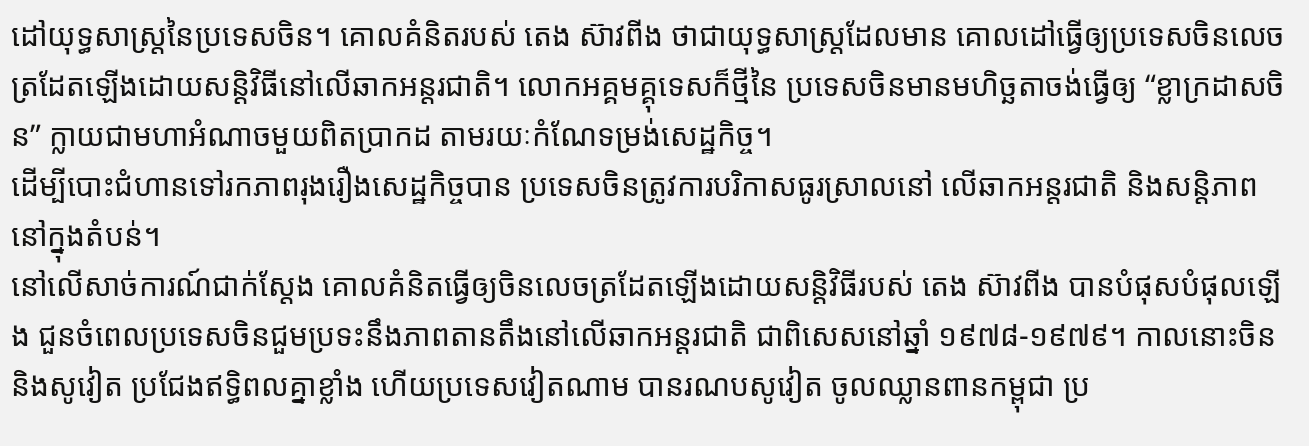ដៅយុទ្ធសាស្ត្រនៃប្រទេសចិន។ គោលគំនិតរបស់ តេង ស៊ាវពីង ថាជាយុទ្ធសាស្ត្រដែលមាន គោលដៅធ្វើឲ្យប្រទេសចិនលេចត្រដែតឡើងដោយសន្តិវិធីនៅលើឆាកអន្តរជាតិ។ លោកអគ្គមគ្គុទេសក៏ថ្មីនៃ ប្រទេសចិនមានមហិច្ឆតាចង់ធ្វើឲ្យ “ខ្លាក្រដាសចិន” ក្លាយជាមហាអំណាចមួយពិតប្រាកដ តាមរយៈកំណែទម្រង់សេដ្ឋកិច្ច។
ដើម្បីបោះជំហានទៅរកភាពរុងរឿងសេដ្ឋកិច្ចបាន ប្រទេសចិនត្រូវការបរិកាសធូរស្រាលនៅ លើឆាកអន្តរជាតិ និងសន្តិភាពនៅក្នុងតំបន់។
នៅលើសាច់ការណ៍ជាក់ស្តែង គោលគំនិតធ្វើឲ្យចិនលេចត្រដែតឡើងដោយសន្តិវិធីរបស់ តេង ស៊ាវពីង បានបំផុសបំផុលឡើង ជួនចំពេលប្រទេសចិនជួមប្រទះនឹងភាពតានតឹងនៅលើឆាកអន្តរជាតិ ជាពិសេសនៅឆ្នាំ ១៩៧៨-១៩៧៩។ កាលនោះចិន និងសូវៀត ប្រជែងឥទ្ធិពលគ្នាខ្លាំង ហើយប្រទេសវៀតណាម បានរណបសូវៀត ចូលឈ្លានពានកម្ពុជា ប្រ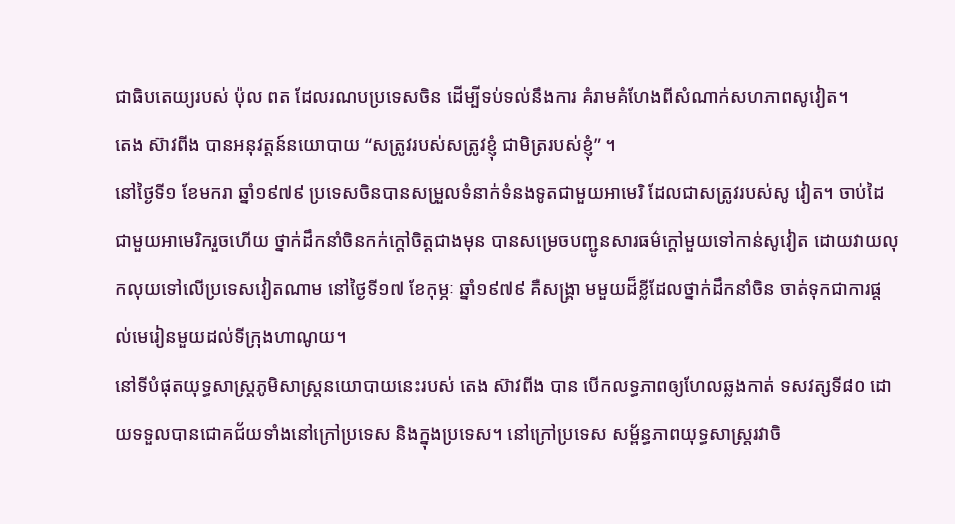ជាធិបតេយ្យរបស់ ប៉ុល ពត ដែលរណបប្រទេសចិន ដើម្បីទប់ទល់នឹងការ គំរាមគំហែងពីសំណាក់សហភាពសូវៀត។
តេង ស៊ាវពីង បានអនុវត្តន៍នយោបាយ “សត្រូវរបស់សត្រូវខ្ញុំ ជាមិត្ររបស់ខ្ញុំ” ។
នៅថ្ងៃទី១ ខែមករា ឆ្នាំ១៩៧៩ ប្រទេសចិនបានសម្រួលទំនាក់ទំនងទូតជាមួយអាមេរិ ដែលជាសត្រូវរបស់សូ វៀត។ ចាប់ដៃជាមួយអាមេរិករួចហើយ ថ្នាក់ដឹកនាំចិនកក់ក្តៅចិត្តជាងមុន បានសម្រេចបញ្ជូនសារធម៌ក្តៅមួយទៅកាន់សូវៀត ដោយវាយលុកលុយទៅលើប្រទេសវៀតណាម នៅថ្ងៃទី១៧ ខែកុម្ភៈ ឆ្នាំ១៩៧៩ គឺសង្គ្រា មមួយដ៏ខ្លីដែលថ្នាក់ដឹកនាំចិន ចាត់ទុកជាការផ្តល់មេរៀនមួយដល់ទីក្រុងហាណូយ។
នៅទីបំផុតយុទ្ធសាស្ត្រភូមិសាស្ត្រនយោបាយនេះរបស់ តេង ស៊ាវពីង បាន បើកលទ្ធភាពឲ្យហែលឆ្លងកាត់ ទសវត្សទី៨០ ដោយទទួលបានជោគជ័យទាំងនៅក្រៅប្រទេស និងក្នុងប្រទេស។ នៅក្រៅប្រទេស សម្ព័ន្ធភាពយុទ្ធសាស្ត្ររវាចិ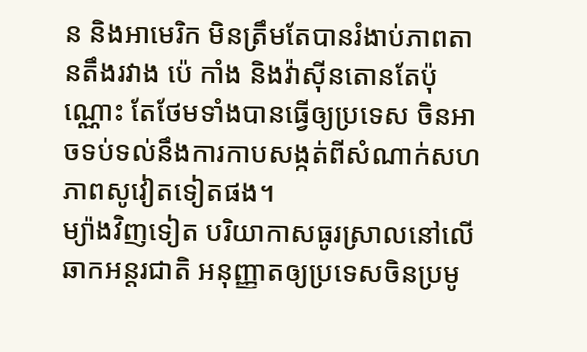ន និងអាមេរិក មិនត្រឹមតែបានរំងាប់ភាពតានតឹងរវាង ប៉េ កាំង និងវ៉ាស៊ីនតោនតែប៉ុណ្ណោះ តែថែមទាំងបានធ្វើឲ្យប្រទេស ចិនអាចទប់ទល់នឹងការកាបសង្កត់ពីសំណាក់សហភាពសូវៀតទៀតផង។
ម្យ៉ាងវិញទៀត បរិយាកាសធូរស្រាលនៅលើឆាកអន្តរជាតិ អនុញ្ញាតឲ្យប្រទេសចិនប្រមូ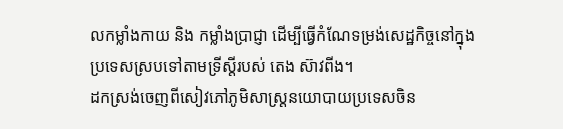លកម្លាំងកាយ និង កម្លាំងប្រាជ្ញា ដើម្បីធ្វើកំណែទម្រង់សេដ្ឋកិច្ចនៅក្នុងប្រទេសស្របទៅតាមទ្រីស្តីរបស់ តេង ស៊ាវពីង។
ដកស្រង់ចេញពីសៀវភៅភូមិសាស្ត្រនយោបាយប្រទេសចិន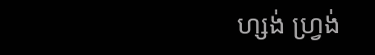ហ្សង់ ហ្វ្រង់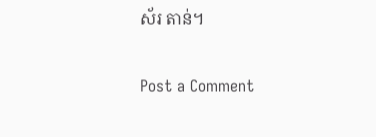ស័រ តាន់។

Post a Comment